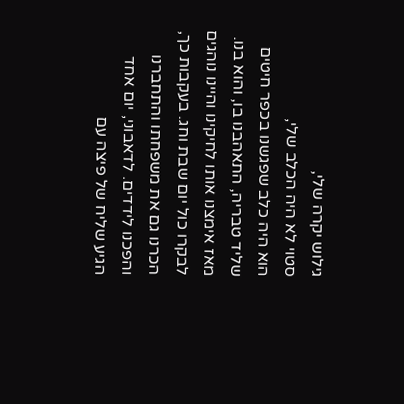גילוש יקרה שלי,
סטוי לא היה הכלב שלי,
הוא היה כלב שפגשנו בכפר חיטים שליד טבריה, התאהבנו בו, והוא בנו. מאז אימצנו אותו לחיקינו והיינו נוהגים לבקרו כול יום שבת וחג. בעקבות כך, הכרנו גם את משפחתו והתחברנו והפכנו לידדים. לדאבוני, יום אחד הגיע שליח של פיצה עם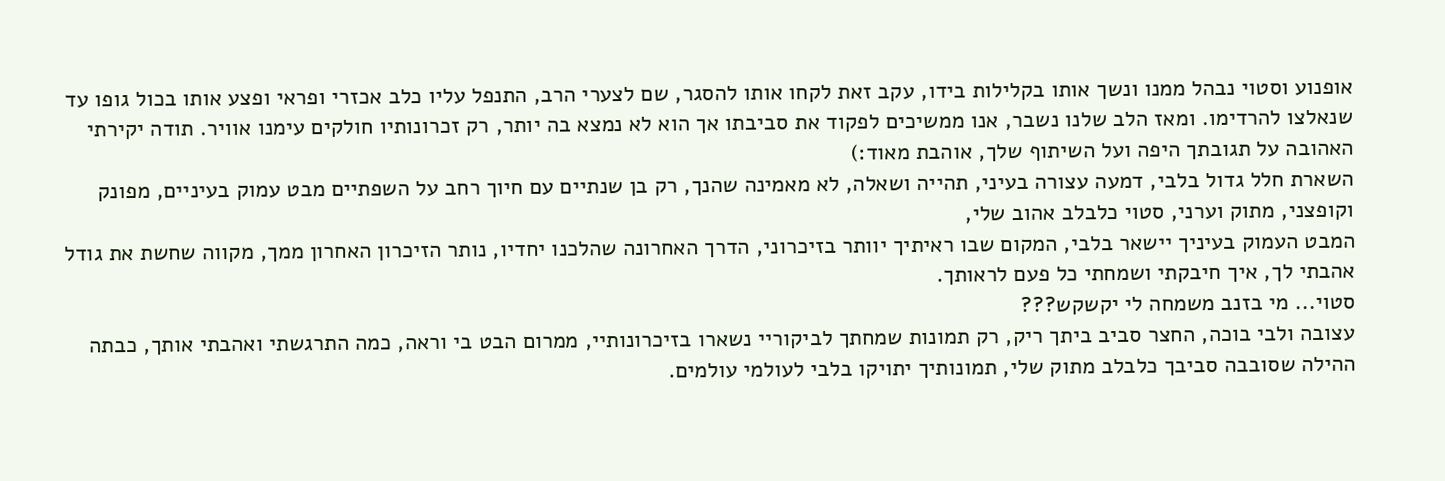אופנוע וסטוי נבהל ממנו ונשך אותו בקלילות בידו, עקב זאת לקחו אותו להסגר, שם לצערי הרב, התנפל עליו כלב אכזרי ופראי ופצע אותו בכול גופו עד שנאלצו להרדימו. ומאז הלב שלנו נשבר, אנו ממשיכים לפקוד את סביבתו אך הוא לא נמצא בה יותר, רק זכרונותיו חולקים עימנו אוויר. תודה יקירתי האהובה על תגובתך היפה ועל השיתוף שלך, אוהבת מאוד:)
השארת חלל גדול בלבי, דמעה עצורה בעיני, תהייה ושאלה, לא מאמינה שהנך, רק בן שנתיים עם חיוך רחב על השפתיים מבט עמוק בעיניים, מפונק וקופצני, מתוק וערני, סטוי כלבלב אהוב שלי,
המבט העמוק בעיניך יישאר בלבי, המקום שבו ראיתיך יוותר בזיכרוני, הדרך האחרונה שהלכנו יחדיו, נותר הזיכרון האחרון ממך, מקווה שחשת את גודל אהבתי לך, איך חיבקתי ושמחתי כל פעם לראותך.
סטוי... מי בזנב משמחה לי יקשקש???
עצובה ולבי בוכה, החצר סביב ביתך ריק, רק תמונות שמחתך לביקוריי נשארו בזיכרונותיי, ממרום הבט בי וראה, כמה התרגשתי ואהבתי אותך, כבתה ההילה שסובבה סביבך כלבלב מתוק שלי, תמונותיך יתויקו בלבי לעולמי עולמים.